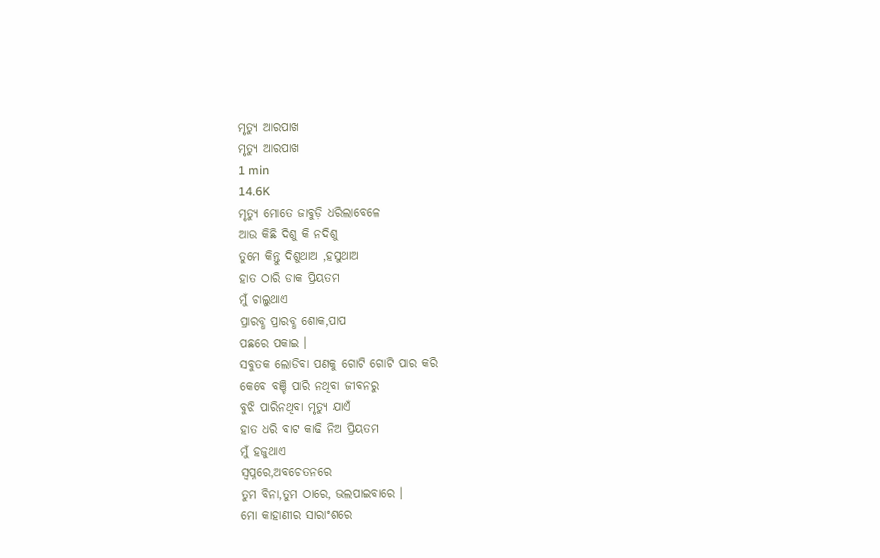ମୃତ୍ୟୁ ଆରପାଖ
ମୃତ୍ୟୁ ଆରପାଖ
1 min
14.6K
ମୃତ୍ୟୁ ମୋତେ ଜାବୁଡ଼ି ଧରିଲାବେଳେ
ଆଉ କିଛି ଦିଶୁ କି ନଦିଶୁ
ତୁମେ କିନ୍ତୁ ଦିଶୁଥାଅ ,ହସୁଥାଅ
ହାତ ଠାରି ଡାକ ପ୍ରିୟତମ
ମୁଁ ଚାଲୁଥାଏ
ପ୍ରାରବ୍ଧ ପ୍ରାରବ୍ଧ ଶୋକ,ପାପ
ପଛରେ ପକାଇ ।
ସବୁତକ ଲୋଡିବା ପଣକୁ ଗୋଟି ଗୋଟି ପାର କରି
କେବେ ବଞ୍ଚି ପାରି ନଥିବା ଜୀବନରୁ
ବୁଝି ପାରିନଥିବା ମୃତ୍ୟୁ ଯାଏଁ
ହାତ ଧରି ବାଟ କାଢି ନିଅ ପ୍ରିୟତମ
ମୁଁ ହଜୁଥାଏ
ସ୍ଵପ୍ନରେ,ଅବଚେତନରେ
ତୁମ ବିନା,ତୁମ ଠାରେ, ଭଲପାଇବାରେ ।
ମୋ କାହାଣୀର ସାରାଂଶରେ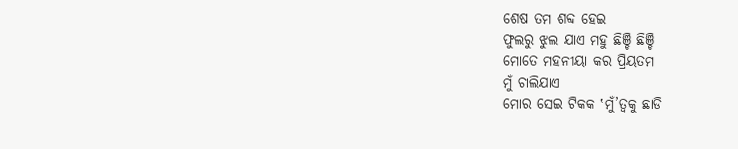ଶେଷ ତମ ଶବ୍ଦ ହେଇ
ଫୁଲରୁ ଝୁଲ ଯାଏ ମହୁ ଛିଞ୍ଚି ଛିଞ୍ଚି
ମୋତେ ମହନୀୟା କର ପ୍ରିୟତମ
ମୁଁ ଚାଲିଯାଏ
ମୋର ସେଇ ଟିକକ ‛ମୁଁ’ତ୍ୱକୁ ଛାଡି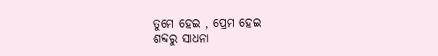ତୁମେ ହେଇ , ପ୍ରେମ ହେଇ
ଶବ୍ଦରୁ ସାଧନା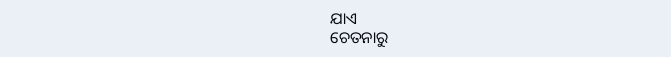ଯାଏ
ଚେତନାରୁ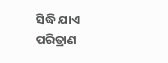ସିଦ୍ଧି ଯାଏ
ପରିତ୍ରାଣ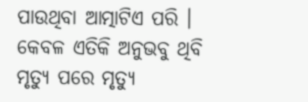ପାଉଥିବା ଆତ୍ମାଟିଏ ପରି ।
କେବଳ ଏତିକି ଅନୁଭବୁ ଥିବି
ମୃତ୍ୟୁ ପରେ ମୃତ୍ୟୁ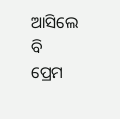ଆସିଲେ ବି
ପ୍ରେମ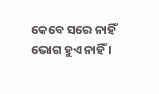କେବେ ସରେ ନାହିଁ
ଭୋଗ ହୁଏ ନାହିଁ ।